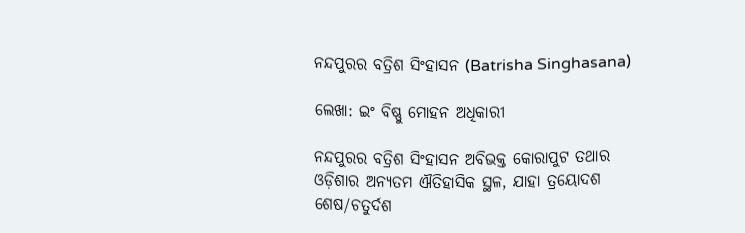ନନ୍ଦପୁରର ବତ୍ରିଶ ସିଂହାସନ (Batrisha Singhasana)

ଲେଖା: ଇଂ ବିଷ୍ଣୁ ମୋହନ ଅଧିକାରୀ

ନନ୍ଦପୁରର ବତ୍ରିଶ ସିଂହାସନ ଅବିଭକ୍ତ କୋରାପୁଟ ତଥାର ଓଡ଼ିଶାର ଅନ୍ୟତମ ଐତିହାସିକ ସ୍ଥଳ, ଯାହା ତ୍ରୟୋଦଶ ଶେଷ/ଚତୁର୍ଦଶ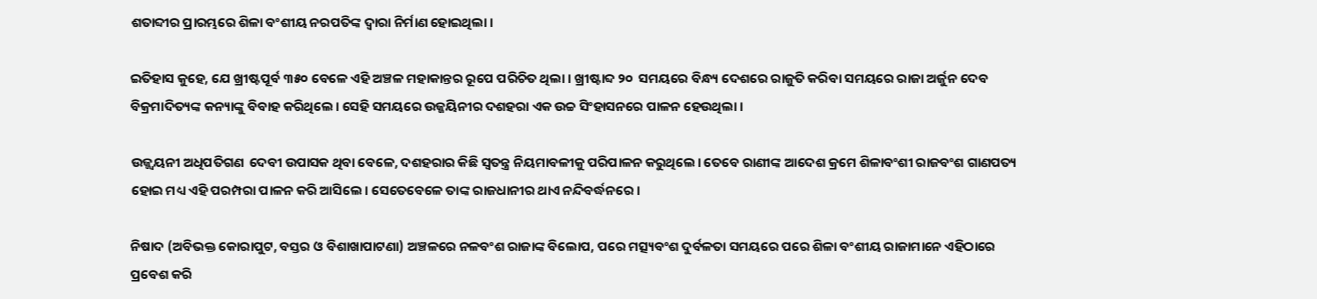ଶତାବ୍ଦୀର ପ୍ରାରମ୍ଭରେ ଶିଳା ବଂଶୀୟ ନରପତିଙ୍କ ଦ୍ଵାରା ନିର୍ମାଣ ହୋଇଥିଲା।

ଇତିହାସ କୁହେ, ଯେ ଖ୍ରୀଷ୍ଟପୂର୍ବ ୩୫୦ ବେଳେ ଏହି ଅଞ୍ଚଳ ମହାକାନ୍ତର ରୂପେ ପରିଚିତ ଥିଲା। ଖ୍ରୀଷ୍ଟାବ୍ଦ ୨୦  ସମୟରେ ବିନ୍ଧ୍ୟ ଦେଶରେ ରାଜୁତି କରିବା ସମୟରେ ରାଜା ଅର୍ଜୁନ ଦେବ ବିକ୍ରମାଦିତ୍ୟଙ୍କ କନ୍ୟାଙ୍କୁ ବିବାହ କରିଥିଲେ। ସେହି ସମୟରେ ଉଜ୍ଜୟିନୀର ଦଶହରା ଏକ ଉଚ୍ଚ ସିଂହାସନରେ ପାଳନ ହେଉଥିଲା।

ଉଜ୍ଜ୍ଵୟନୀ ଅଧିପତିଗଣ  ଦେବୀ ଉପାସକ ଥିବା ବେଳେ, ଦଶହରାର କିଛି ସ୍ୱତନ୍ତ୍ର ନିୟମାବଳୀକୁ ପରିପାଳନ କରୁଥିଲେ। ତେବେ ରାଣୀଙ୍କ ଆଦେଶ କ୍ରମେ ଶିଳାବଂଶୀ ରାଜବଂଶ ଗାଣପତ୍ୟ ହୋଇ ମଧ୍ୟ ଏହି ପରମ୍ପରା ପାଳନ କରି ଆସିଲେ। ସେତେବେଳେ ତାଙ୍କ ରାଜଧାନୀର ଥାଏ ନନ୍ଦିବର୍ଦ୍ଧନରେ।

ନିଷାଦ (ଅବିଭକ୍ତ କୋରାପୁଟ, ବସ୍ତର ଓ ବିଶାଖାପାଟଣା) ଅଞ୍ଚଳରେ ନଳବଂଶ ରାଜାଙ୍କ ବିଲୋପ, ପରେ ମତ୍ସ୍ୟବଂଶ ଦୁର୍ବଳତା ସମୟରେ ପରେ ଶିଳା ବଂଶୀୟ ରାଜାମାନେ ଏହିଠାରେ ପ୍ରବେଶ କରି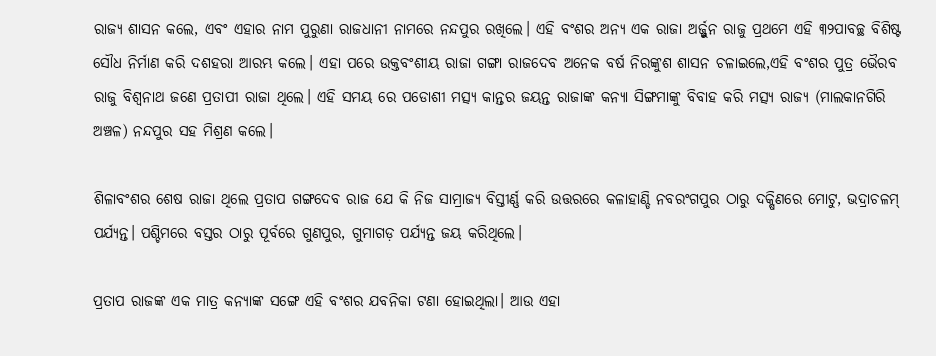ରାଜ୍ୟ ଶାସନ କଲେ, ଏବଂ ଏହାର ନାମ ପୁରୁଣା ରାଜଧାନୀ ନାମରେ ନନ୍ଦପୁର ରଖିଲେ। ଏହି ବଂଶର ଅନ୍ୟ ଏକ ରାଜା ଅର୍ଜ୍ଜୁନ ରାଜୁ ପ୍ରଥମେ ଏହି ୩୨ପାବଚ୍ଛ ବିଶିଷ୍ଟ ସୌଧ ନିର୍ମାଣ କରି ଦଶହରା ଆରମ୍ଭ କଲେ। ଏହା ପରେ ଉକ୍ତବଂଶୀୟ ରାଜା ଗଙ୍ଗା ରାଜଦେବ ଅନେକ ବର୍ଷ ନିରଙ୍କୁଶ ଶାସନ ଚଳାଇଲେ,ଏହି ବଂଶର ପୁତ୍ର ଭୈରବ ରାଜୁ ବିଶ୍ଵନାଥ ଜଣେ ପ୍ରତାପୀ ରାଜା ଥିଲେ। ଏହି ସମୟ ରେ ପଡୋଶୀ ମତ୍ସ୍ୟ କାନ୍ତର ଜୟନ୍ତ ରାଜାଙ୍କ କନ୍ୟା ସିଙ୍ଗମାଙ୍କୁ ବିବାହ କରି ମତ୍ସ୍ୟ ରାଜ୍ୟ (ମାଲକାନଗିରି ଅଞ୍ଚଳ) ନନ୍ଦପୁର ସହ ମିଶ୍ରଣ କଲେ।

ଶିଳାବଂଶର ଶେଷ ରାଜା ଥିଲେ ପ୍ରତାପ ଗଙ୍ଗଦେବ ରାଜ ଯେ କି ନିଜ ସାମ୍ରାଜ୍ୟ ବିସ୍ତୀର୍ଣ୍ଣ କରି ଉତ୍ତରରେ କଳାହାଣ୍ଡି ନବରଂଗପୁର ଠାରୁ ଦକ୍ଷିଣରେ ମୋଟୁ, ଭଦ୍ରାଚଳମ୍ ପର୍ଯ୍ୟନ୍ତ। ପଶ୍ଚିମରେ ବସ୍ତର ଠାରୁ ପୂର୍ବରେ ଗୁଣପୁର, ଗୁମାଗଡ଼ ପର୍ଯ୍ୟନ୍ତ ଜୟ କରିଥିଲେ।

ପ୍ରତାପ ରାଜଙ୍କ ଏକ ମାତ୍ର କନ୍ୟାଙ୍କ ସଙ୍ଗେ ଏହି ବଂଶର ଯବନିକା ଟଣା ହୋଇଥିଲା। ଆଉ ଏହା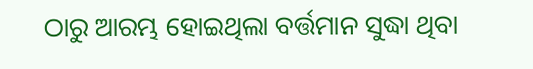ଠାରୁ ଆରମ୍ଭ ହୋଇଥିଲା ବର୍ତ୍ତମାନ ସୁଦ୍ଧା ଥିବା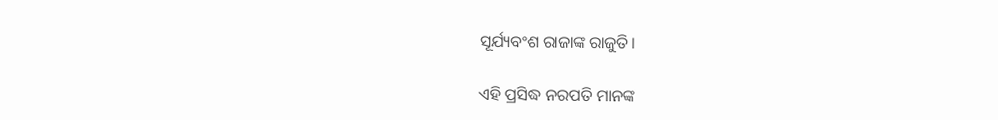ସୂର୍ଯ୍ୟବଂଶ ରାଜାଙ୍କ ରାଜୁତି।

ଏହି ପ୍ରସିଦ୍ଧ ନରପତି ମାନଙ୍କ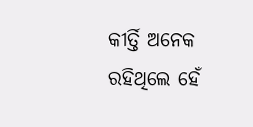କୀର୍ତ୍ତି ଅନେକ ରହିଥିଲେ ହେଁ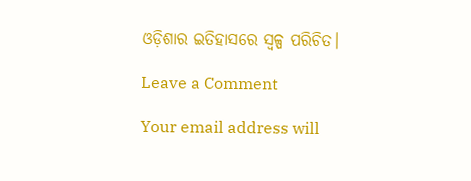ଓଡ଼ିଶାର ଇତିହାସରେ ସ୍ୱଳ୍ପ ପରିଚିତ।

Leave a Comment

Your email address will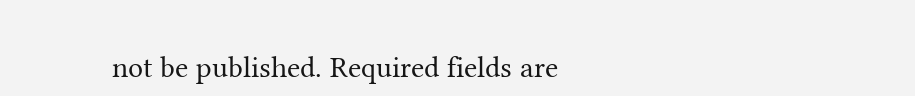not be published. Required fields are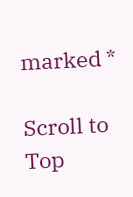marked *

Scroll to Top